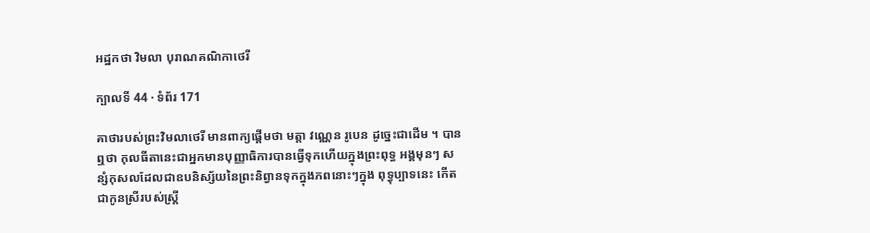អដ្ឋកថា វិមលា បុរាណគណិកាថេរី

ក្បាលទី 44 · ទំព័រ 171

គាថារបស់ព្រះវិមលាថេរី មានពាក្យផ្តើមថា មត្តា វណ្ណេន រូបេន ដូច្នេះជាដើម ។ បានឮថា កុលធីតានេះជាអ្នកមានបុញ្ញាធិការបានធ្វើទុកហើយក្នុងព្រះពុទ្ធ អង្គមុនៗ សន្សំកុសលដែលជាឧបនិស្ស័យនៃព្រះនិព្វានទុកក្នុងភពនោះៗក្នុង ពុទ្ធុប្បាទនេះ កើតជាកូនស្រីរបស់ស្ត្រី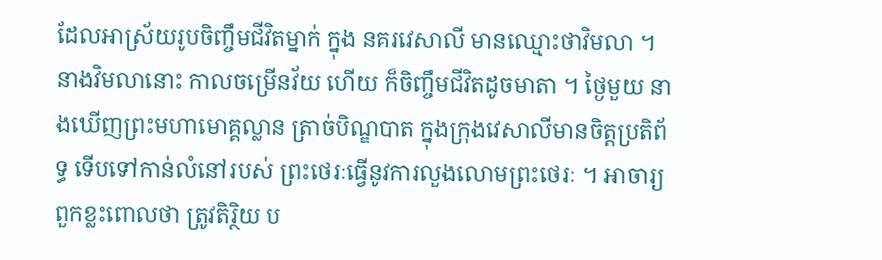ដែលអាស្រ័យរូបចិញ្ចឹមជីវិតម្នាក់ ក្នុង នគរវេសាលី មានឈ្មោះថាវិមលា ។ នាងវិមលានោះ កាលចម្រើនវ័យ ហើយ ក៏ចិញ្ចឹមជីវិតដូចមាតា ។ ថ្ងៃមួយ នាងឃើញព្រះមហាមោគ្គល្លាន ត្រាច់បិណ្ឌបាត ក្នុងក្រុងវេសាលីមានចិត្តប្រតិព័ទ្ធ ទើបទៅកាន់លំនៅរបស់ ព្រះថេរៈធ្វើនូវការលួងលោមព្រះថេរៈ ។ អាចារ្យពួកខ្លះពោលថា ត្រូវតិរ្ថិយ ប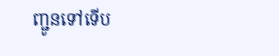ញ្ជូនទៅទើប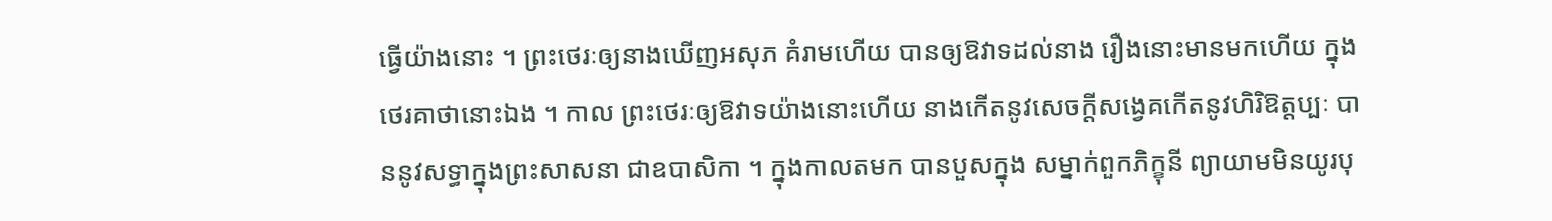ធ្វើយ៉ាងនោះ ។ ព្រះថេរៈឲ្យនាងឃើញអសុភ គំរាមហើយ បានឲ្យឱវាទដល់នាង រឿងនោះមានមកហើយ ក្នុងថេរគាថានោះឯង ។ កាល ព្រះថេរៈឲ្យឱវាទយ៉ាងនោះហើយ នាងកើតនូវសេចក្តីសង្វេគកើតនូវហិរិឱត្តប្បៈ បាននូវសទ្ធាក្នុងព្រះសាសនា ជាឧបាសិកា ។ ក្នុងកាលតមក បានបួសក្នុង សម្នាក់ពួកភិក្ខុនី ព្យាយាមមិនយូរបុ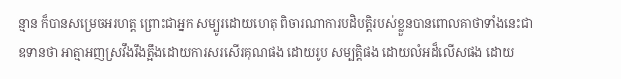ន្មាន ក៏បានសម្រេចអរហត្ត ព្រោះជាអ្នក សម្បូរដោយហេតុ ពិចារណាការបដិបត្តិរបស់ខ្លួនបានពោលគាថាទាំងនេះជា ឧទានថា អាត្មាអញស្រវឹងរឹងត្អឹងដោយការសរសើរគុណផង ដោយរូប សម្បត្តិផង ដោយលំអដ៏លើសផង ដោយ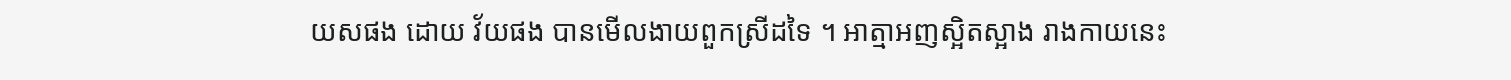យសផង ដោយ វ័យផង បានមើលងាយពួកស្រីដទៃ ។ អាត្មាអញស្អិតស្អាង រាងកាយនេះ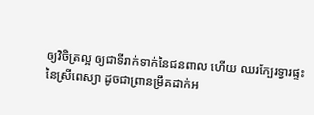ឲ្យវិចិត្រល្អ ឲ្យជាទីរាក់ទាក់នៃជនពាល ហើយ ឈរក្បែរទ្វារផ្ទះនៃស្រីពេស្យា ដូចជាព្រានម្រឹគដាក់អ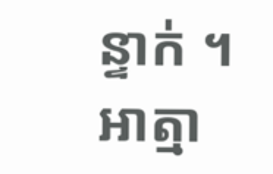ន្ទាក់ ។ អាត្មា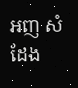អញ សំដែង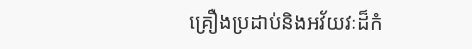គ្រឿងប្រដាប់និងអវ័យវៈដ៏កំ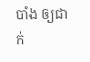បាំង ឲ្យជាក់